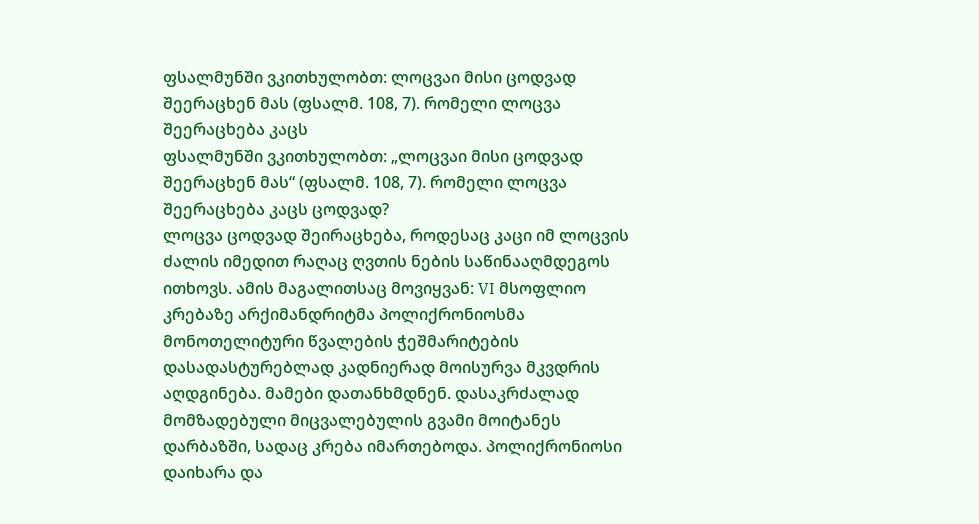ფსალმუნში ვკითხულობთ: ლოცვაი მისი ცოდვად შეერაცხენ მას (ფსალმ. 108, 7). რომელი ლოცვა შეერაცხება კაცს
ფსალმუნში ვკითხულობთ: „ლოცვაი მისი ცოდვად შეერაცხენ მას“ (ფსალმ. 108, 7). რომელი ლოცვა შეერაცხება კაცს ცოდვად?
ლოცვა ცოდვად შეირაცხება, როდესაც კაცი იმ ლოცვის ძალის იმედით რაღაც ღვთის ნების საწინააღმდეგოს ითხოვს. ამის მაგალითსაც მოვიყვან: VI მსოფლიო კრებაზე არქიმანდრიტმა პოლიქრონიოსმა მონოთელიტური წვალების ჭეშმარიტების დასადასტურებლად კადნიერად მოისურვა მკვდრის აღდგინება. მამები დათანხმდნენ. დასაკრძალად მომზადებული მიცვალებულის გვამი მოიტანეს დარბაზში, სადაც კრება იმართებოდა. პოლიქრონიოსი დაიხარა და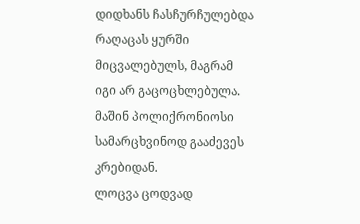დიდხანს ჩასჩურჩულებდა რაღაცას ყურში მიცვალებულს, მაგრამ იგი არ გაცოცხლებულა. მაშინ პოლიქრონიოსი სამარცხვინოდ გააძევეს კრებიდან.
ლოცვა ცოდვად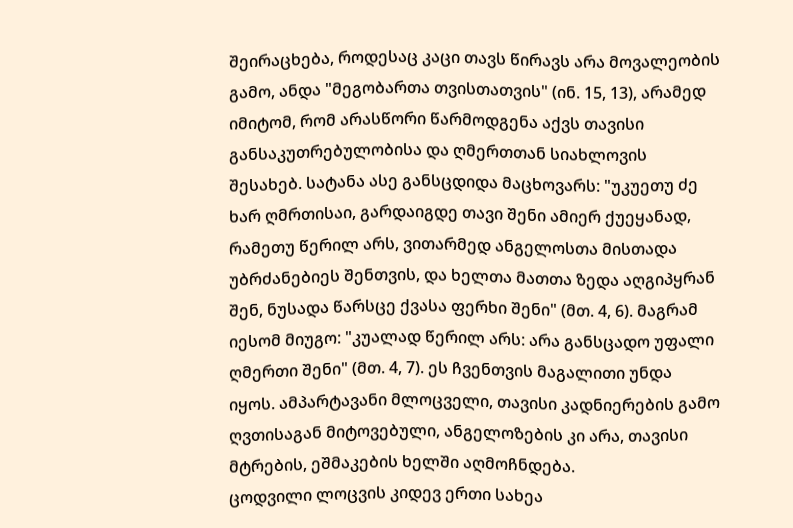შეირაცხება, როდესაც კაცი თავს წირავს არა მოვალეობის გამო, ანდა "მეგობართა თვისთათვის" (ინ. 15, 13), არამედ იმიტომ, რომ არასწორი წარმოდგენა აქვს თავისი განსაკუთრებულობისა და ღმერთთან სიახლოვის შესახებ. სატანა ასე განსცდიდა მაცხოვარს: "უკუეთუ ძე ხარ ღმრთისაი, გარდაიგდე თავი შენი ამიერ ქუეყანად, რამეთუ წერილ არს, ვითარმედ ანგელოსთა მისთადა უბრძანებიეს შენთვის, და ხელთა მათთა ზედა აღგიპყრან შენ, ნუსადა წარსცე ქვასა ფერხი შენი" (მთ. 4, 6). მაგრამ იესომ მიუგო: "კუალად წერილ არს: არა განსცადო უფალი ღმერთი შენი" (მთ. 4, 7). ეს ჩვენთვის მაგალითი უნდა იყოს. ამპარტავანი მლოცველი, თავისი კადნიერების გამო ღვთისაგან მიტოვებული, ანგელოზების კი არა, თავისი მტრების, ეშმაკების ხელში აღმოჩნდება.
ცოდვილი ლოცვის კიდევ ერთი სახეა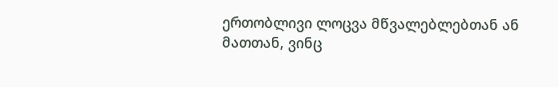ერთობლივი ლოცვა მწვალებლებთან ან მათთან, ვინც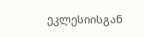ეკლესიისგან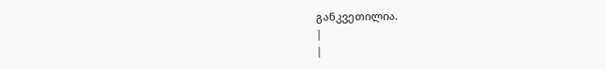განკვეთილია.
|
|